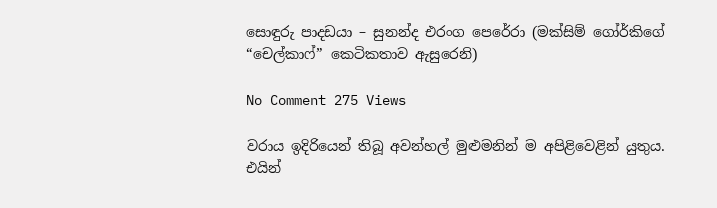සොඳුරු පාදඩයා – සුනන්ද එරංග පෙ‍රේරා (මක්සිම් ගෝර්කිගේ “චෙල්කාෆ්” කෙටිකතාව ඇසුරෙනි)

No Comment 275 Views

වරාය ඉදිරියෙන් තිබූ අවන්හල් මුළුමනින් ම අපිළිවෙළින් යුතුය. එයින්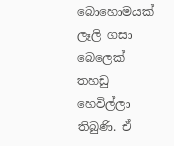බොහොමයක් ලෑලි ගසා බෙලෙක් තහඩු හෙවිල්ලා තිබුණි. ඒ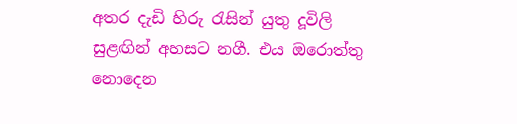අතර දැඩි හිරු රැසින් යුතු දූවිලි සුළඟින් අහසට නගී. එය ඔරොත්තු නොදෙන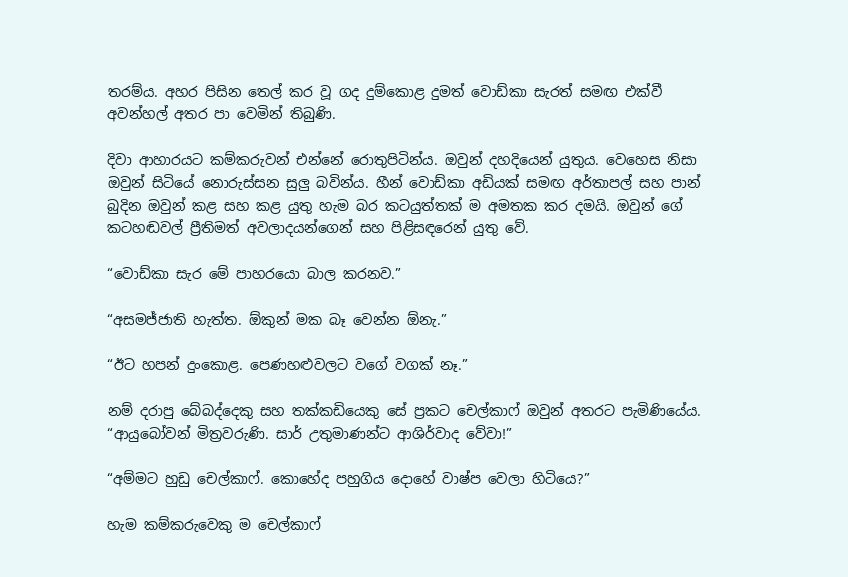තරම්ය. අහර පිසින තෙල් කර වූ ගද දුම්කොළ දුමත් වොඩ්කා සැරත් සමඟ එක්වී අවන්හල් අතර පා වෙමින් තිබුණි.

දිවා ආහාරයට කම්කරුවන් එන්නේ රොතුපිටින්ය. ඔවුන් දහදියෙන් යුතුය. වෙහෙස නිසා ඔවුන් සිටියේ නොරුස්සන සුලු බවින්ය. හීන් වොඩ්කා අඩියක් සමඟ අර්තාපල් සහ පාන් බුදින ඔවුන් කළ සහ කළ යුතු හැම බර කටයුත්තක් ම අමතක කර දමයි. ඔවුන්‍ ගේ කටහඬවල් ප්‍රීතිමත් අවලාදයන්ගෙන් සහ පිළිසඳරෙන් යුතු වේ.

“වොඩ්කා සැර මේ පාහරයො බාල කරනව.”

“අසමජ්ජාති හැත්ත. ඕකුන් මක බෑ වෙන්න ඕනැ.”

“ඊට හපන් දුංකොළ. පෙණහළුවලට වගේ වගක් නෑ.”

නම් දරාපු බේබද්දෙකු සහ තක්කඩියෙකු සේ ප්‍රකට චෙල්කාෆ් ඔවුන් අතරට පැමිණියේය.
“ආයුබෝවන් මිත්‍රවරුණි. සාර් උතුමාණන්ට ආශිර්වාද වේවා!”

“අම්මට හුඩු චෙල්කාෆ්. කොහේද පහුගිය දොහේ වාෂ්ප වෙලා හිටියෙ?”

හැම කම්කරුවෙකු ම චෙල්කාෆ්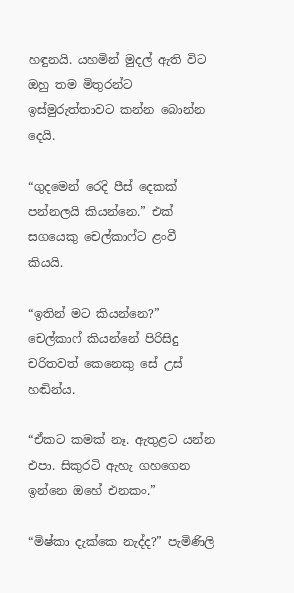හඳුනයි. යහමින් මුදල් ඇති විට ඔහු තම මිතුරන්ට ඉස්මුරුත්තාවට කන්න බොන්න දෙයි.

“ගුදමෙන් රෙදි පීස් දෙකක් පන්නලයි කියන්නෙ.” එක් සගයෙකු චෙල්කාෆ්ට ළංවී කියයි.

“ඉතින් මට කියන්නෙ?” චෙල්කාෆ් කියන්නේ පිරිසිදු චරිතවත් කෙනෙකු සේ උස් හඬින්ය.

“ඒකට කමක් නෑ. ඇතුළට යන්න එපා. සිකුරටි ඇහැ ගහගෙන ඉන්නෙ ඔහේ එනකං.”

“මිෂ්කා දැක්කෙ නැද්ද?” පැමිණිලි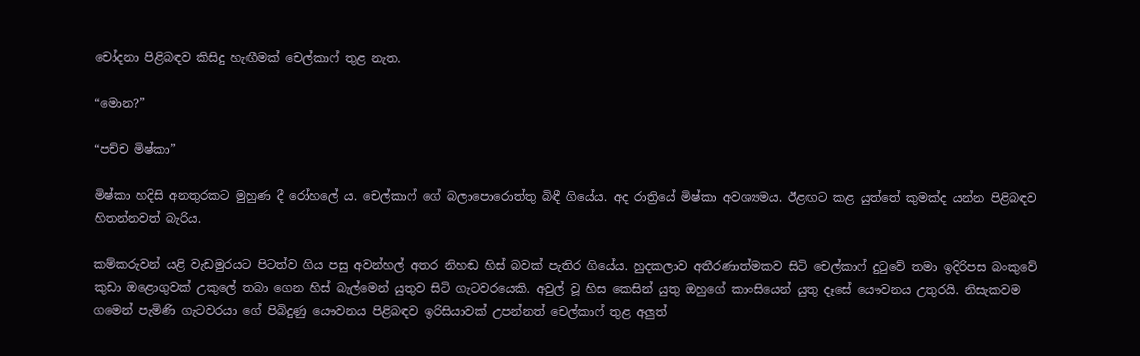චෝදනා පිළිබඳව කිසිදු හැඟීමක් චෙල්කාෆ් තුළ නැත.

“මොන?”

“පච්ච මිෂ්කා”

මිෂ්කා හදිසි අනතුරකට මුහුණ දී රෝහලේ ය. චෙල්කාෆ් ගේ බලාපොරොත්තු බිඳී ගියේය. අද රාත්‍රියේ මිෂ්කා අවශ්‍යමය. ඊළඟට කළ යුත්තේ කුමක්ද යන්න පිළිබඳව හිතන්නවත් බැරිය.

කම්කරුවන් යළි වැඩමුරයට පිටත්ව ගිය පසු අවන්හල් අතර නිහඬ හිස් බවක් පැතිර ගියේය. හුදකලාව අතීරණාත්මකව සිටි චෙල්කාෆ් දුටුවේ තමා ඉදිරිපස බංකුවේ කුඩා ඔළොගුවක් උකුලේ තබා ගෙන හිස් බැල්මෙන් යුතුව සිටි ගැටවරයෙකි. අවුල් වූ හිස කෙසින් යුතු ඔහුගේ කාංසියෙන් යුතු දෑසේ යෞවනය උතුරයි. නිසැකවම ගමෙන් පැමිණි ගැටවරයා ගේ පිබිදුණු යෞවනය පිළිබඳව ඉරිසියාවක් උපන්නත් චෙල්කාෆ් තුළ අලුත්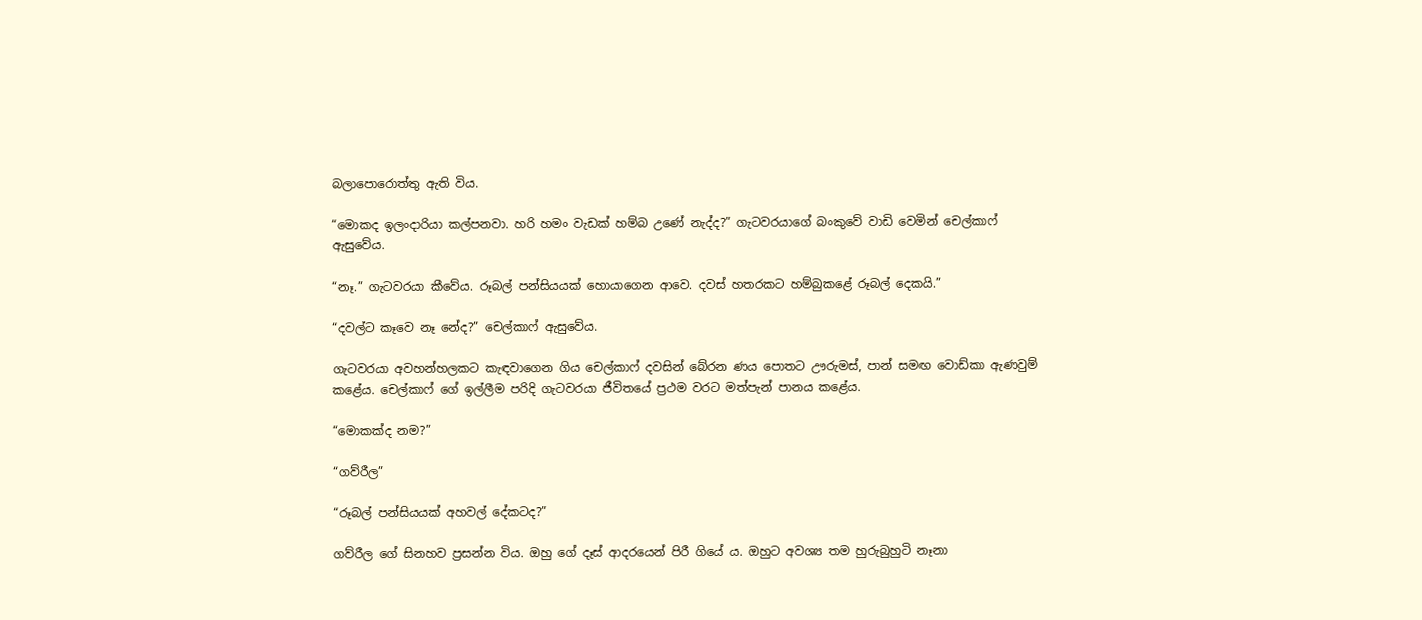බලාපොරොත්තු ඇති විය.

“මොකද ඉලංදාරියා කල්පනවා. හරි හමං වැඩක් හම්බ උණේ නැද්ද?” ගැටවරයාගේ බංකුවේ වාඩි වෙමින් චෙල්කාෆ් ඇසුවේය.

“නෑ.” ගැටවරයා කීවේය. රූබල් පන්සියයක් හොයාගෙන ආවෙ. දවස් හතරකට හම්බුකළේ රූබල් දෙකයි.”

“දවල්ට කෑවෙ නෑ නේද?” චෙල්කාෆ් ඇසුවේය.

ගැටවරයා අවහන්හලකට කැඳවාගෙන ගිය චෙල්කාෆ් දවසින් බේරන ණය පොතට ඌරුමස්, පාන් සමඟ වොඩ්කා ඇණවුම් කළේය. චෙල්කාෆ් ගේ ඉල්ලීම පරිදි ගැටවරයා ජීවිතයේ ප්‍රථම වරට මත්පැන් පානය කළේය.

“මොකක්ද නම?”

“ගව්රීල”

“රූබල් පන්සියයක් අහවල් දේකටද?”

ගව්රීල ගේ සිනහව ප්‍රසන්න විය. ඔහු ගේ දෑස් ආදරයෙන් පිරී ගියේ ය. ඔහුට අවශ්‍ය තම හුරුබුහුටි නෑනා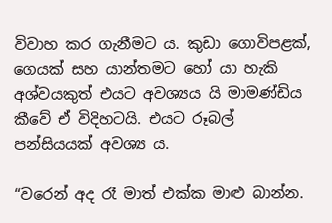විවාහ කර ගැනීමට ය. කුඩා ගොවිපළක්, ගෙයක් සහ යාන්තමට හෝ යා හැකි අශ්වයකුත් එයට අවශ්‍යය යි මාමණ්ඩිය කීවේ ඒ විදිහටයි. එයට රූබල් පන්සියයක් අවශ්‍ය ය.

“වරෙන් අද රෑ මාත් එක්ක මාළු බාන්න.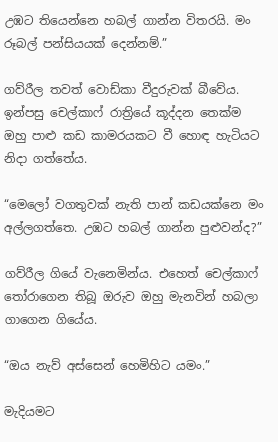උඹට තියෙන්නෙ හබල් ගාන්න විතරයි. මං රූබල් පන්සියයක් දෙන්නම්.”

ගව්රීල තවත් වොඩ්කා වීදුරුවක් බීවේය. ඉන්පසු චෙල්කාෆ් රාත්‍රියේ කූද්දන තෙක්ම ඔහු පාළු කඩ කාමරයකට වී හොඳ හැටියට නිදා ගත්තේය.

“මෙලෝ වගතුවක් නැති පාන් කඩයක්නෙ මං අල්ලගත්තෙ. උඹට හබල් ගාන්න පුළුවන්ද?”

ගව්රීල ගියේ වැනෙමින්ය. එහෙත් චෙල්කාෆ් තෝරාගෙන තිබූ ඔරුව ඔහු මැනවින් හබලා ගාගෙන ගියේය.

“ඔය නැව් අස්සෙන් හෙමිහිට යමං.”

මැදියමට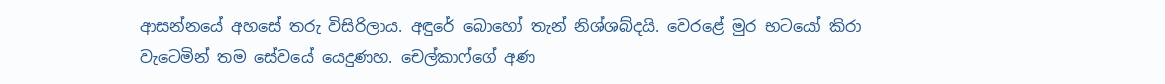ආසන්නයේ අහසේ තරු විසිරිලාය. අඳුරේ බොහෝ තැන් නිශ්ශබ්දයි. වෙරළේ මුර භටයෝ කිරා වැටෙමින් තම සේවයේ යෙදුණහ. චෙල්කාෆ්ගේ අණ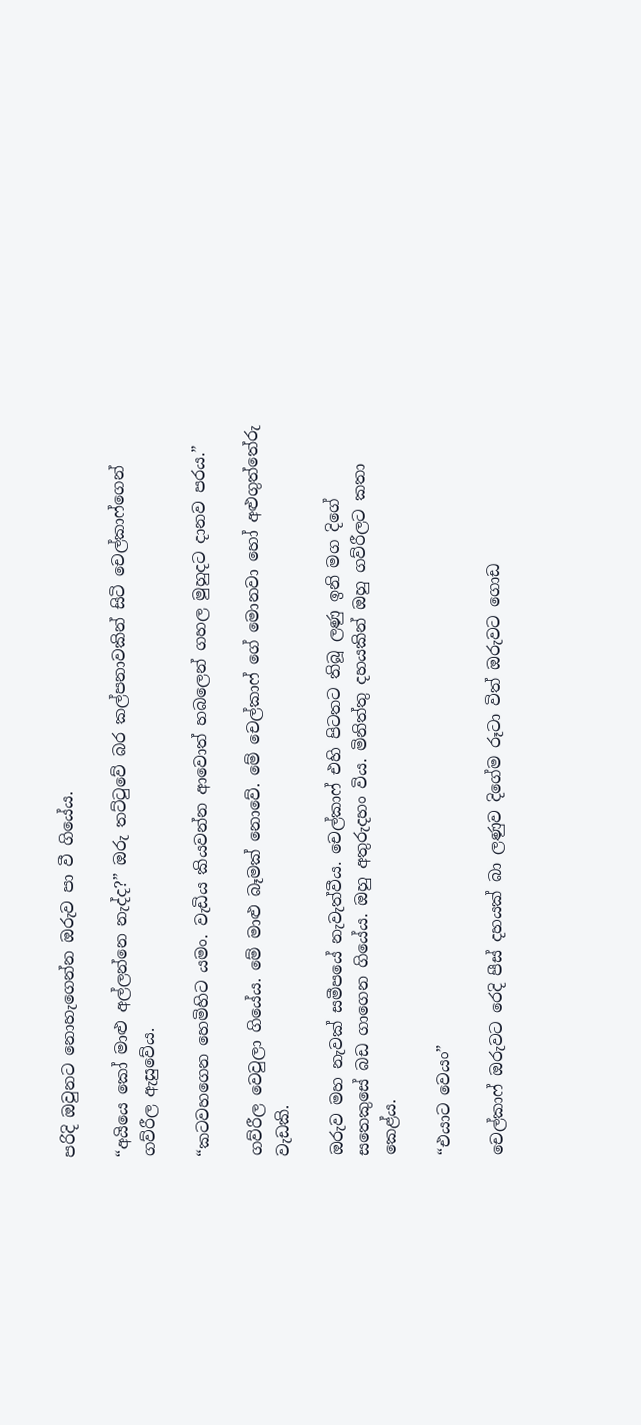පරිදි ඔවුනට නොහැගෙන්න ඔරුව පා වී ගියේය.

“අයියෙ කෝ මාළු අල්ලන්නෙ නැද්ද?” ඔරු තට්ටුවේ බර කල්පනාවකින් සිටි චෙල්කාෆ්ගෙන් ගව්රීල ඇසුවේය.

“කටවහගෙන හෙමිහිට යමං. වැඩිය කියවන්න ආවොත් හබලෙන් ගහල මුහුදට දානව පරය.”

ගව්රීල වෙවුලා ගියේය. මේ මාළු බෑමක් නොවේ. මේ චෙල්කාෆ් ගේ මොනවා හෝ අළුගුත්තේරු වැඩකි.

ඔරුව මහ නැවක් සමීපයේ නැවැත්වීය. චෙල්කාෆ් එහි පිටතට තිබූ ලණු ඉනි මග දිගේ සතෙකුසේ බඩ ගාගෙන ගියේය. ඔහු අතුරුදහං විය. මිනිත්තු දහයකින් ඔහු ගව්රීලට කතා ක‍ෙළ්ය.

“එයාට වෙයං”

චෙල්කාෆ් ඔරුවට රෙදි පීස් දහයක් බා ලණුව දිගේම රූටා විත් ඔරුවට ගොඩ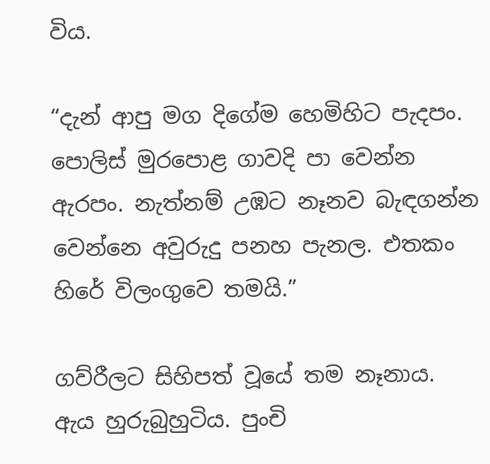විය.

“දැන් ආපු මග දිගේම හෙමිහිට පැදපං. පොලිස් මුරපොළ ගාවදි පා වෙන්න ඇරපං. නැත්නම් උඹට නෑනව බැඳගන්න වෙන්නෙ අවුරුදු පනහ පැනල. එතකං හිරේ විලංගුවෙ තමයි.”

ගව්රීලට සිහිපත් වූයේ තම නෑනාය. ඇය හුරුබුහුටිය. පුංචි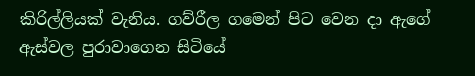කිරිල්ලියක් වැනිය. ගව්රීල ගමෙන් පිට වෙන දා ඇගේ ඇස්වල පුරාවාගෙන සිටියේ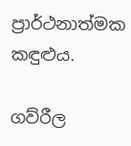ප්‍රාර්ථනාත්මක කඳුළුය.

ගව්රීල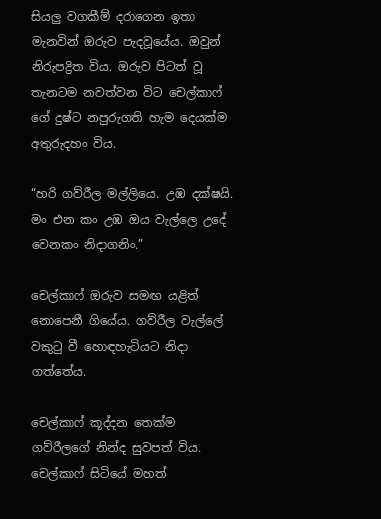සියලු වගකීම් දරාගෙන ඉතා මැනවින් ඔරුව පැදවූයේය. ඔවුන් නිරුපද්‍රිත විය. ඔරුව පිටත් වූ තැනටම නවත්වන විට චෙල්කාෆ් ගේ දුෂ්ට නපුරුගති හැම දෙයක්ම අතුරුදහං විය.

“හරි ගව්රීල මල්ලියෙ. උඹ දක්ෂයි. මං එන කං උඹ ඔය වැල්ලෙ උදේ වෙනකං නිදාගනිං.”

චෙල්කාෆ් ඔරුව සමඟ යළිත් නොපෙනී ගියේය. ගව්රීල වැල්ලේ වකුටු වී හොඳහැටියට නිදා ගත්තේය.

චෙල්කාෆ් කූද්දන තෙක්ම ගව්රීලගේ නින්ද සුවපත් විය. චෙල්කාෆ් සිටියේ මහත්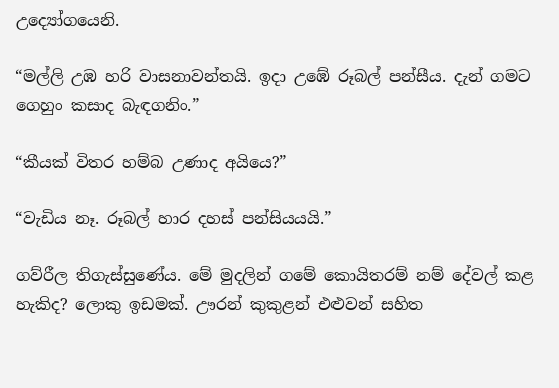උද්‍යෝගයෙනි.

“මල්ලි උඹ හරි වාසනාවන්තයි. ඉදා උඹේ රූබල් පන්සීය. දැන් ගමට ගෙහුං කසාද බැඳගනිං.”

“කීයක් විතර හම්බ උණාද අයියෙ?”

“වැඩිය නෑ. රූබල් හාර දහස් පන්සියයයි.”

ගව්රීල තිගැස්සුණේය. මේ මුදලින් ගමේ කොයිතරම් නම් දේවල් කළ හැකිද? ලොකු ඉඩමක්. ඌරන් කුකුළන් එළුවන් සහිත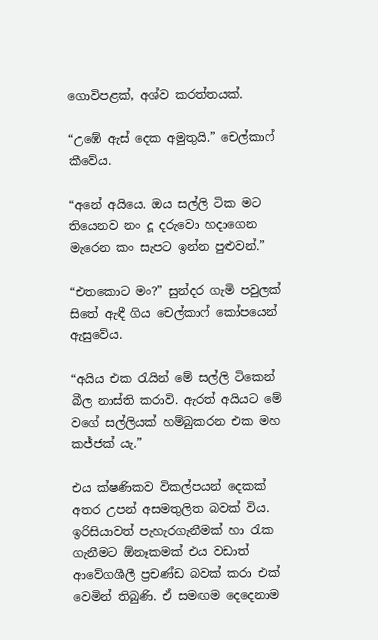ගොවිපළක්, අශ්ව කරත්තයක්.

“උඹේ ඇස් දෙක අමුතුයි.” චෙල්කාෆ් කීවේය.

“අනේ අයියෙ. ඔය සල්ලි ටික මට තියෙනව නං දූ දරුවො හදාගෙන මැරෙන කං සැපට ඉන්න පුළුවන්.”

“එතකොට මං?” සුන්දර ගැමි පවුලක් සිතේ ඇඳී ගිය චෙල්කාෆ් කෝපයෙන් ඇසුවේය.

“අයිය එක රැයින් මේ සල්ලි ටිකෙන් බීල නාස්ති කරාවි. ඇරත් අයියට මේ වගේ සල්ලියක් හම්බුකරන එක මහ කජ්ජක් යැ.”

එය ක්ෂණිකව විකල්පයන් දෙකක් අතර උපන් අසමතුලිත බවක් විය. ඉරිසියාවත් පැහැරගැනීමක් හා රැක ගැනීමට ඕනෑකමක් එය වඩාත් ආවේගශීලී ප්‍රචණ්ඩ බවක් කරා එක් වෙමින් තිබුණි. ඒ සමඟම දෙදෙනාම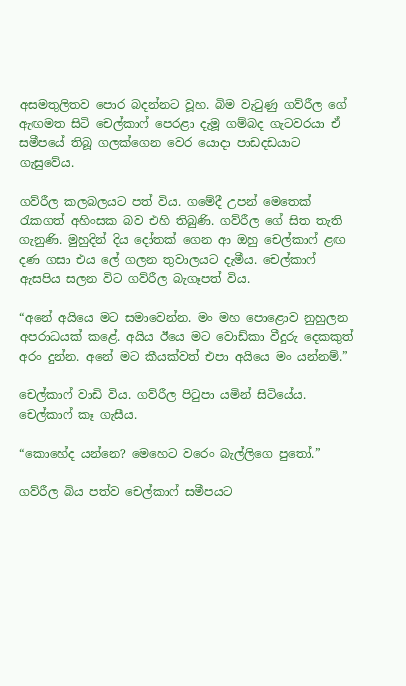අසමතුලිතව පොර බදන්නට වූහ. බිම වැටුණු ගව්රීල ගේ ඇඟමත සිටි චෙල්කාෆ් පෙරළා දැමූ ගම්බද ගැටවරයා ඒ සමීපයේ තිබූ ගලක්ගෙන වෙර යොදා පාඩදඩයාට ගැසුවේය.

ගව්රීල කලබලයට පත් විය. ගමේදී උපන් මෙතෙක් රැකගත් අහිංසක බව එහි තිබුණි. ගව්රීල ගේ සිත තැති ගැනුණි. මුහුදින් දිය දෝතක් ගෙන ආ ඔහු චෙල්කාෆ් ළඟ දණ ගසා එය ලේ ගලන තුවාලයට දැමීය. චෙල්කාෆ් ඇසපිය සලන විට ගව්රීල බැගෑපත් විය.

“අනේ අයියෙ මට සමාවෙන්න. මං මහ පොළොව නුහුලන අපරාධයක් කළේ. අයිය ඊයෙ මට වොඩ්කා වීදුරු දෙකකුත් අරං දුන්න. අනේ මට කීයක්වත් එපා අයියෙ මං යන්නම්.”

චෙල්කාෆ් වාඩි විය. ගව්රීල පිටුපා යමින් සිටියේය. චෙල්කාෆ් කෑ ගැසීය.

“කොහේද යන්නෙ? මෙහෙට වරෙං බැල්ලිගෙ පුතෝ.”

ගව්රීල බිය පත්ව චෙල්කාෆ් සමීපයට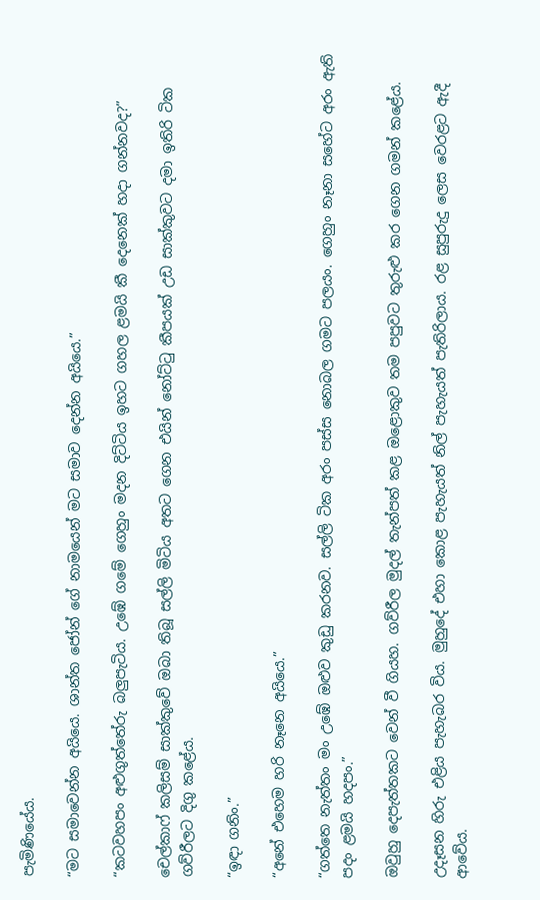පැමිණියේය.

“මට සමාවෙන්න අයියෙ. ශාන්ත ජෝන් ගේ නාමයෙන් මට සමාව දෙන්න අයියෙ.”

“කටවහපං අළුගුත්තේරු බලුපැටිය. උඹේ ගමේ ගෙහුං මදන දිට්ටිය ඉහට ගහල ළමයි කී දෙනෙක් හදා ගන්නවද?”

චෙල්කාෆ් කලිසම් සාක්කුවේ ඔබා තිබූ සල්ලි මිටිය අතට ගෙන එයින් නෝට්ටු කීපයක් උඩ සාක්කුවට දමා ඉතිරි ටික ගව්රීලට දිගු කළේය.

“ඉඳා ගනිං.”

“අනේ එහෙම හරි නෑනෙ අයියෙ.”

“ගත්තෙ නැත්තං මං උඹේ ඔළුව කුඩු කරනව. සල්ලි ටික අරං පස්ස නොබල ගමට පලයං. ගෙහුං නෑනා සහේට අරං ඇති පදං ළමයි හදපං.”

ඔවුහු දෙපැත්තකට වෙන් වී ගියහ. ගව්රීල මුදල් තැන්පත් කළ ඔළොකුව තම පපුවට තුරුළු කර ගෙන ගමන් කළේය.

උදෑසන හිරු එළිය පැහැබර විය. මුහුදේ එහා කොළ පැහැයත් නිල් පැහැයත් පැතිරිලාය. රළ සුපුරුදු ලෙස වෙරළට ඇදී ආවේය.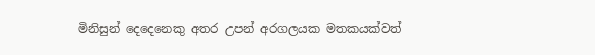මිනිසුන් දෙදෙනෙකු අතර උපන් අරගලයක මතකයක්වත්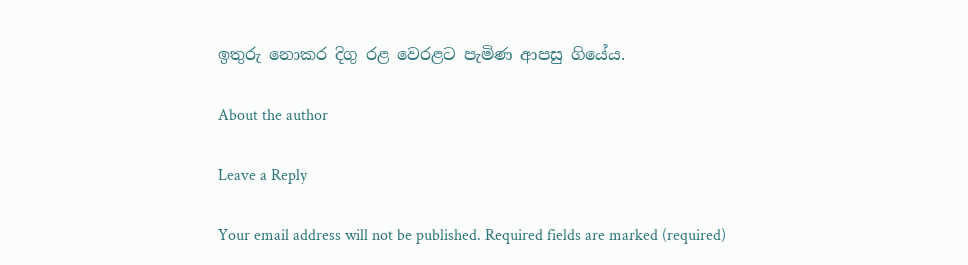ඉතුරු නොකර දිගු රළ වෙරළට පැමිණ ආපසු ගියේය.

About the author

Leave a Reply

Your email address will not be published. Required fields are marked (required)